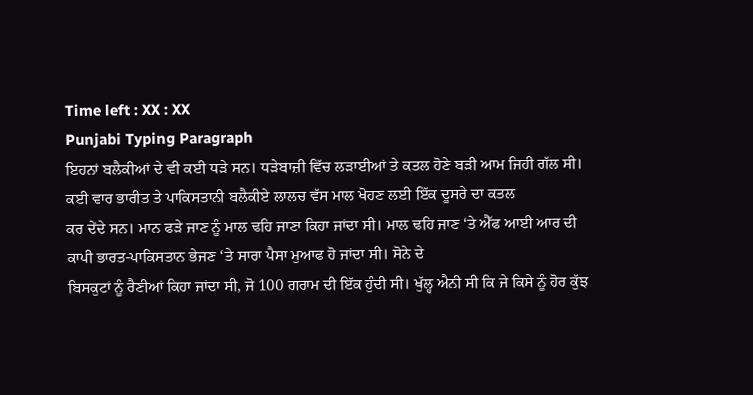Time left : XX : XX
Punjabi Typing Paragraph
ਇਹਨਾਂ ਬਲੈਕੀਆਂ ਦੇ ਵੀ ਕਈ ਧੜੇ ਸਨ। ਧੜੇਬਾਜ਼ੀ ਵਿੱਚ ਲੜਾਈਆਂ ਤੇ ਕਤਲ ਹੋਣੇ ਬੜੀ ਆਮ ਜਿਹੀ ਗੱਲ ਸੀ। ਕਈ ਵਾਰ ਭਾਰੀਤ ਤੇ ਪਾਕਿਸਤਾਨੀ ਬਲੈਕੀਏ ਲਾਲਚ ਵੱਸ ਮਾਲ ਖੋਹਣ ਲਈ ਇੱਕ ਦੂਸਰੇ ਦਾ ਕਤਲ
ਕਰ ਦੇਂਦੇ ਸਨ। ਮਾਨ ਫੜੇ ਜਾਣ ਨੂੰ ਮਾਲ ਢਹਿ ਜਾਣਾ ਕਿਹਾ ਜਾਂਦਾ ਸੀ। ਮਾਲ ਢਹਿ ਜਾਣ ‘ਤੇ ਐੱਫ ਆਈ ਆਰ ਦੀ ਕਾਪੀ ਭਾਰਤ-ਪਾਕਿਸਤਾਨ ਭੇਜਣ ‘ਤੇ ਸਾਰਾ ਪੈਸਾ ਮੁਆਫ ਹੋ ਜਾਂਦਾ ਸੀ। ਸੋਨੇ ਦੇ
ਬਿਸਕੁਟਾਂ ਨੂੰ ਰੈਣੀਆਂ ਕਿਹਾ ਜਾਂਦਾ ਸੀ, ਜੋ 100 ਗਰਾਮ ਦੀ ਇੱਕ ਹੁੰਦੀ ਸੀ। ਖੁੱਲ੍ਹ ਐਨੀ ਸੀ ਕਿ ਜੇ ਕਿਸੇ ਨੂੰ ਹੋਰ ਕੁੱਝ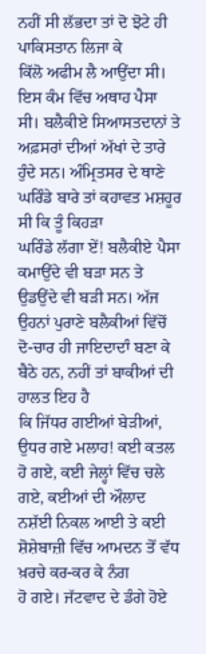ਨਹੀਂ ਸੀ ਲੱਭਦਾ ਤਾਂ ਦੋ ਝੋਟੇ ਹੀ ਪਾਕਿਸਤਾਨ ਲਿਜਾ ਕੇ
ਕਿੱਲੋ ਅਫੀਮ ਲੈ ਆਉਂਦਾ ਸੀ। ਇਸ ਕੰਮ ਵਿੱਚ ਅਥਾਹ ਪੈਸਾ ਸੀ। ਬਲੈਕੀਏ ਸਿਆਸਤਦਾਨਾਂ ਤੇ ਅਫ਼ਸਰਾਂ ਦੀਆਂ ਅੱਖਾਂ ਦੇ ਤਾਰੇ ਹੁੰਦੇ ਸਨ। ਅੰਮ੍ਰਿਤਸਰ ਦੇ ਥਾਣੇ ਘਰਿੰਡੇ ਬਾਰੇ ਤਾਂ ਕਹਾਵਤ ਮਸ਼ਹੂਰ ਸੀ ਕਿ ਤੂੰ ਕਿਹੜਾ
ਘਰਿੰਡੇ ਲੱਗਾ ਏਂ! ਬਲੈਕੀਏ ਪੈਸਾ ਕਮਾਉਂਦੇ ਵੀ ਬੜਾ ਸਨ ਤੇ ਉਡਉਂਦੇ ਵੀ ਬੜੀ ਸਨ। ਅੱਜ ਉਹਨਾਂ ਪੁਰਾਣੇ ਬਲੈਕੀਆਂ ਵਿੱਚੋਂ ਦੋ-ਚਾਰ ਹੀ ਜਾਇਦਾਦਾੰ ਬਣਾ ਕੇ ਬੈਠੇ ਹਨ, ਨਹੀਂ ਤਾਂ ਬਾਕੀਆਂ ਦੀ ਹਾਲਤ ਇਹ ਹੈ
ਕਿ ਜਿੱਧਰ ਗਈਆਂ ਬੇੜੀਆਂ, ਉਧਰ ਗਏ ਮਲਾਹ! ਕਈ ਕਤਲ ਹੋ ਗਏ, ਕਈ ਜੇਲ੍ਹਾਂ ਵਿੱਚ ਚਲੇ ਗਏ, ਕਈਆਂ ਦੀ ਔਲਾਦ ਨਸ਼ੱਈ ਨਿਕਲ ਆਈ ਤੇ ਕਈ ਸ਼ੋਸ਼ੇਬਾਜ਼ੀ ਵਿੱਚ ਆਮਦਨ ਤੋਂ ਵੱਧ ਖ਼ਰਚੇ ਕਰ-ਕਰ ਕੇ ਨੰਗ
ਹੋ ਗਏ। ਜੱਟਵਾਦ ਦੇ ਡੰਗੇ ਹੋਏ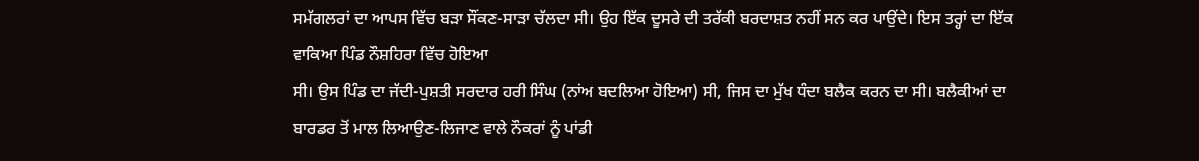ਸਮੱਗਲਰਾਂ ਦਾ ਆਪਸ ਵਿੱਚ ਬੜਾ ਸੌਂਕਣ-ਸਾੜਾ ਚੱਲਦਾ ਸੀ। ਉਹ ਇੱਕ ਦੂਸਰੇ ਦੀ ਤਰੱਕੀ ਬਰਦਾਸ਼ਤ ਨਹੀਂ ਸਨ ਕਰ ਪਾਉਂਦੇ। ਇਸ ਤਰ੍ਹਾਂ ਦਾ ਇੱਕ ਵਾਕਿਆ ਪਿੰਡ ਨੌਸ਼ਹਿਰਾ ਵਿੱਚ ਹੋਇਆ
ਸੀ। ਉਸ ਪਿੰਡ ਦਾ ਜੱਦੀ-ਪੁਸ਼ਤੀ ਸਰਦਾਰ ਹਰੀ ਸਿੰਘ (ਨਾਂਅ ਬਦਲਿਆ ਹੋਇਆ) ਸੀ, ਜਿਸ ਦਾ ਮੁੱਖ ਧੰਦਾ ਬਲੈਕ ਕਰਨ ਦਾ ਸੀ। ਬਲੈਕੀਆਂ ਦਾ ਬਾਰਡਰ ਤੋਂ ਮਾਲ ਲਿਆਉਣ-ਲਿਜਾਣ ਵਾਲੇ ਨੌਕਰਾਂ ਨੂੰ ਪਾਂਡੀ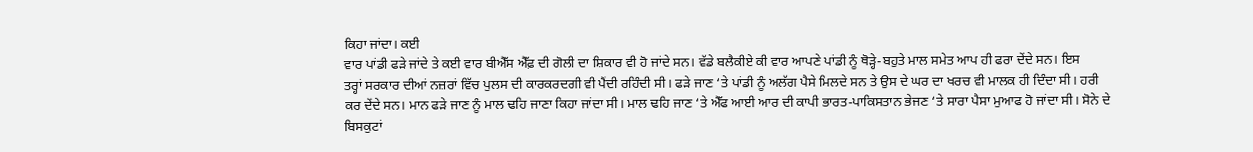ਕਿਹਾ ਜਾਂਦਾ। ਕਈ
ਵਾਰ ਪਾਂਡੀ ਫੜੇ ਜਾਂਦੇ ਤੇ ਕਈ ਵਾਰ ਬੀਐੱਸ ਐੱਫ਼ ਦੀ ਗੋਲੀ ਦਾ ਸ਼ਿਕਾਰ ਵੀ ਹੋ ਜਾਂਦੇ ਸਨ। ਵੱਡੇ ਬਲੈਕੀਏ ਕੀ ਵਾਰ ਆਪਣੇ ਪਾਂਡੀ ਨੂੰ ਥੋੜ੍ਹੇ-ਬਹੁਤੇ ਮਾਲ ਸਮੇਤ ਆਪ ਹੀ ਫਰਾ ਦੇਂਦੇ ਸਨ। ਇਸ
ਤਰ੍ਹਾਂ ਸਰਕਾਰ ਦੀਆਂ ਨਜ਼ਰਾਂ ਵਿੱਚ ਪੁਲਸ ਦੀ ਕਾਰਕਰਦਗੀ ਵੀ ਪੈਂਦੀ ਰਹਿੰਦੀ ਸੀ। ਫੜੇ ਜਾਣ ‘ਤੇ ਪਾਂਡੀ ਨੂੰ ਅਲੱਗ ਪੈਸੇ ਮਿਲਦੇ ਸਨ ਤੇ ਉਸ ਦੇ ਘਰ ਦਾ ਖਰਚ ਵੀ ਮਾਲਕ ਹੀ ਦਿੰਦਾ ਸੀ। ਹਰੀ
ਕਰ ਦੇਂਦੇ ਸਨ। ਮਾਨ ਫੜੇ ਜਾਣ ਨੂੰ ਮਾਲ ਢਹਿ ਜਾਣਾ ਕਿਹਾ ਜਾਂਦਾ ਸੀ। ਮਾਲ ਢਹਿ ਜਾਣ ‘ਤੇ ਐੱਫ ਆਈ ਆਰ ਦੀ ਕਾਪੀ ਭਾਰਤ-ਪਾਕਿਸਤਾਨ ਭੇਜਣ ‘ਤੇ ਸਾਰਾ ਪੈਸਾ ਮੁਆਫ ਹੋ ਜਾਂਦਾ ਸੀ। ਸੋਨੇ ਦੇ
ਬਿਸਕੁਟਾਂ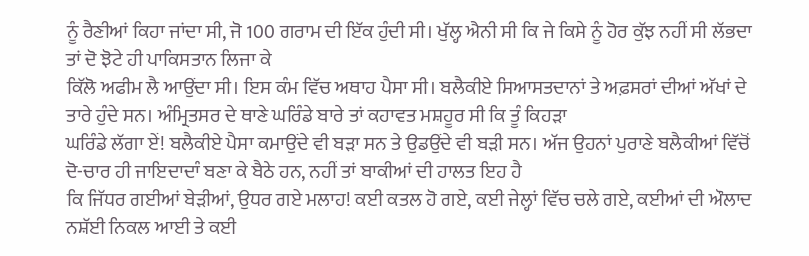ਨੂੰ ਰੈਣੀਆਂ ਕਿਹਾ ਜਾਂਦਾ ਸੀ, ਜੋ 100 ਗਰਾਮ ਦੀ ਇੱਕ ਹੁੰਦੀ ਸੀ। ਖੁੱਲ੍ਹ ਐਨੀ ਸੀ ਕਿ ਜੇ ਕਿਸੇ ਨੂੰ ਹੋਰ ਕੁੱਝ ਨਹੀਂ ਸੀ ਲੱਭਦਾ ਤਾਂ ਦੋ ਝੋਟੇ ਹੀ ਪਾਕਿਸਤਾਨ ਲਿਜਾ ਕੇ
ਕਿੱਲੋ ਅਫੀਮ ਲੈ ਆਉਂਦਾ ਸੀ। ਇਸ ਕੰਮ ਵਿੱਚ ਅਥਾਹ ਪੈਸਾ ਸੀ। ਬਲੈਕੀਏ ਸਿਆਸਤਦਾਨਾਂ ਤੇ ਅਫ਼ਸਰਾਂ ਦੀਆਂ ਅੱਖਾਂ ਦੇ ਤਾਰੇ ਹੁੰਦੇ ਸਨ। ਅੰਮ੍ਰਿਤਸਰ ਦੇ ਥਾਣੇ ਘਰਿੰਡੇ ਬਾਰੇ ਤਾਂ ਕਹਾਵਤ ਮਸ਼ਹੂਰ ਸੀ ਕਿ ਤੂੰ ਕਿਹੜਾ
ਘਰਿੰਡੇ ਲੱਗਾ ਏਂ! ਬਲੈਕੀਏ ਪੈਸਾ ਕਮਾਉਂਦੇ ਵੀ ਬੜਾ ਸਨ ਤੇ ਉਡਉਂਦੇ ਵੀ ਬੜੀ ਸਨ। ਅੱਜ ਉਹਨਾਂ ਪੁਰਾਣੇ ਬਲੈਕੀਆਂ ਵਿੱਚੋਂ ਦੋ-ਚਾਰ ਹੀ ਜਾਇਦਾਦਾੰ ਬਣਾ ਕੇ ਬੈਠੇ ਹਨ, ਨਹੀਂ ਤਾਂ ਬਾਕੀਆਂ ਦੀ ਹਾਲਤ ਇਹ ਹੈ
ਕਿ ਜਿੱਧਰ ਗਈਆਂ ਬੇੜੀਆਂ, ਉਧਰ ਗਏ ਮਲਾਹ! ਕਈ ਕਤਲ ਹੋ ਗਏ, ਕਈ ਜੇਲ੍ਹਾਂ ਵਿੱਚ ਚਲੇ ਗਏ, ਕਈਆਂ ਦੀ ਔਲਾਦ ਨਸ਼ੱਈ ਨਿਕਲ ਆਈ ਤੇ ਕਈ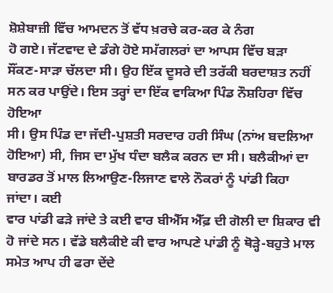ਸ਼ੋਸ਼ੇਬਾਜ਼ੀ ਵਿੱਚ ਆਮਦਨ ਤੋਂ ਵੱਧ ਖ਼ਰਚੇ ਕਰ-ਕਰ ਕੇ ਨੰਗ
ਹੋ ਗਏ। ਜੱਟਵਾਦ ਦੇ ਡੰਗੇ ਹੋਏ ਸਮੱਗਲਰਾਂ ਦਾ ਆਪਸ ਵਿੱਚ ਬੜਾ ਸੌਂਕਣ-ਸਾੜਾ ਚੱਲਦਾ ਸੀ। ਉਹ ਇੱਕ ਦੂਸਰੇ ਦੀ ਤਰੱਕੀ ਬਰਦਾਸ਼ਤ ਨਹੀਂ ਸਨ ਕਰ ਪਾਉਂਦੇ। ਇਸ ਤਰ੍ਹਾਂ ਦਾ ਇੱਕ ਵਾਕਿਆ ਪਿੰਡ ਨੌਸ਼ਹਿਰਾ ਵਿੱਚ ਹੋਇਆ
ਸੀ। ਉਸ ਪਿੰਡ ਦਾ ਜੱਦੀ-ਪੁਸ਼ਤੀ ਸਰਦਾਰ ਹਰੀ ਸਿੰਘ (ਨਾਂਅ ਬਦਲਿਆ ਹੋਇਆ) ਸੀ, ਜਿਸ ਦਾ ਮੁੱਖ ਧੰਦਾ ਬਲੈਕ ਕਰਨ ਦਾ ਸੀ। ਬਲੈਕੀਆਂ ਦਾ ਬਾਰਡਰ ਤੋਂ ਮਾਲ ਲਿਆਉਣ-ਲਿਜਾਣ ਵਾਲੇ ਨੌਕਰਾਂ ਨੂੰ ਪਾਂਡੀ ਕਿਹਾ ਜਾਂਦਾ। ਕਈ
ਵਾਰ ਪਾਂਡੀ ਫੜੇ ਜਾਂਦੇ ਤੇ ਕਈ ਵਾਰ ਬੀਐੱਸ ਐੱਫ਼ ਦੀ ਗੋਲੀ ਦਾ ਸ਼ਿਕਾਰ ਵੀ ਹੋ ਜਾਂਦੇ ਸਨ। ਵੱਡੇ ਬਲੈਕੀਏ ਕੀ ਵਾਰ ਆਪਣੇ ਪਾਂਡੀ ਨੂੰ ਥੋੜ੍ਹੇ-ਬਹੁਤੇ ਮਾਲ ਸਮੇਤ ਆਪ ਹੀ ਫਰਾ ਦੇਂਦੇ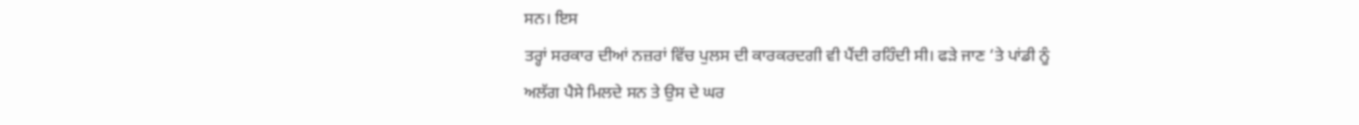ਸਨ। ਇਸ
ਤਰ੍ਹਾਂ ਸਰਕਾਰ ਦੀਆਂ ਨਜ਼ਰਾਂ ਵਿੱਚ ਪੁਲਸ ਦੀ ਕਾਰਕਰਦਗੀ ਵੀ ਪੈਂਦੀ ਰਹਿੰਦੀ ਸੀ। ਫੜੇ ਜਾਣ ‘ਤੇ ਪਾਂਡੀ ਨੂੰ ਅਲੱਗ ਪੈਸੇ ਮਿਲਦੇ ਸਨ ਤੇ ਉਸ ਦੇ ਘਰ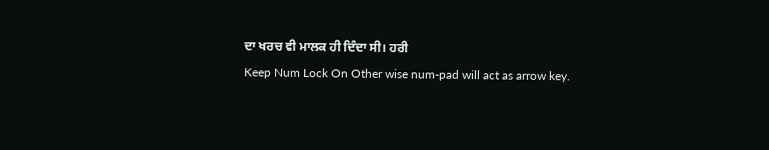ਦਾ ਖਰਚ ਵੀ ਮਾਲਕ ਹੀ ਦਿੰਦਾ ਸੀ। ਹਰੀ
Keep Num Lock On Other wise num-pad will act as arrow key.